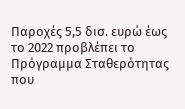Παροχές 5,5 δισ. ευρώ έως το 2022 προβλέπει το Πρόγραμμα Σταθερότητας που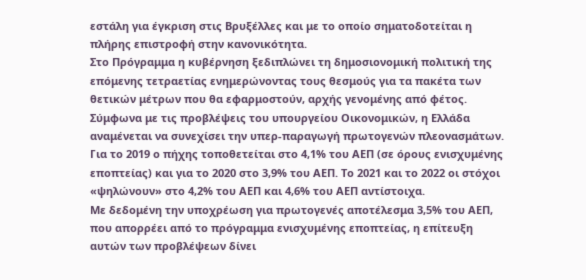εστάλη για έγκριση στις Βρυξέλλες και με το οποίο σηματοδοτείται η πλήρης επιστροφή στην κανονικότητα.
Στο Πρόγραμμα η κυβέρνηση ξεδιπλώνει τη δημοσιονομική πολιτική της επόμενης τετραετίας ενημερώνοντας τους θεσμούς για τα πακέτα των θετικών μέτρων που θα εφαρμοστούν, αρχής γενομένης από φέτος.
Σύμφωνα με τις προβλέψεις του υπουργείου Οικονομικών, η Ελλάδα αναμένεται να συνεχίσει την υπερ-παραγωγή πρωτογενών πλεονασμάτων.
Για το 2019 ο πήχης τοποθετείται στο 4,1% του ΑΕΠ (σε όρους ενισχυμένης εποπτείας) και για το 2020 στο 3,9% του ΑΕΠ. Το 2021 και το 2022 οι στόχοι «ψηλώνουν» στο 4,2% του ΑΕΠ και 4,6% του ΑΕΠ αντίστοιχα.
Με δεδομένη την υποχρέωση για πρωτογενές αποτέλεσμα 3,5% του ΑΕΠ, που απορρέει από το πρόγραμμα ενισχυμένης εποπτείας, η επίτευξη αυτών των προβλέψεων δίνει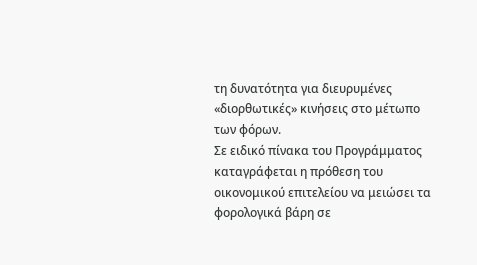τη δυνατότητα για διευρυμένες «διορθωτικές» κινήσεις στο μέτωπο των φόρων.
Σε ειδικό πίνακα του Προγράμματος καταγράφεται η πρόθεση του οικονομικού επιτελείου να μειώσει τα φορολογικά βάρη σε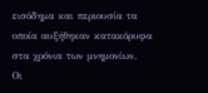εισόδημα και περιουσία τα οποία αυξήθηκαν κατακόρυφα στα χρόνια των μνημονίων.
Οι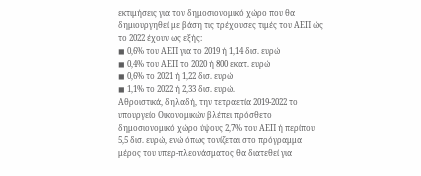εκτιμήσεις για τον δημοσιονομικό χώρο που θα δημιουργηθεί με βάση τις τρέχουσες τιμές του ΑΕΠ ώς το 2022 έχουν ως εξής:
◼ 0,6% του ΑΕΠ για το 2019 ή 1,14 δισ. ευρώ
◼ 0,4% του ΑΕΠ το 2020 ή 800 εκατ. ευρώ
◼ 0,6% το 2021 ή 1,22 δισ. ευρώ
◼ 1,1% το 2022 ή 2,33 δισ. ευρώ.
Αθροιστικά, δηλαδή, την τετραετία 2019-2022 το υπουργείο Οικονομικών βλέπει πρόσθετο δημοσιονομικό χώρο ύψους 2,7% του ΑΕΠ ή περίπου 5,5 δισ. ευρώ, ενώ όπως τονίζεται στο πρόγραμμα μέρος του υπερ-πλεονάσματος θα διατεθεί για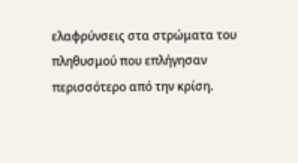ελαφρύνσεις στα στρώματα του πληθυσμού που επλήγησαν περισσότερο από την κρίση.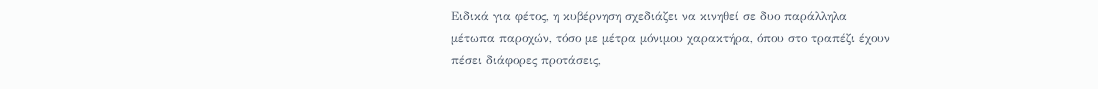Ειδικά για φέτος, η κυβέρνηση σχεδιάζει να κινηθεί σε δυο παράλληλα μέτωπα παροχών, τόσο με μέτρα μόνιμου χαρακτήρα, όπου στο τραπέζι έχουν πέσει διάφορες προτάσεις,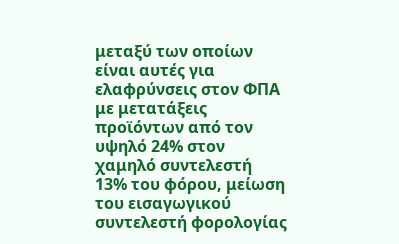μεταξύ των οποίων είναι αυτές για ελαφρύνσεις στον ΦΠΑ με μετατάξεις προϊόντων από τον υψηλό 24% στον χαμηλό συντελεστή 13% του φόρου, μείωση του εισαγωγικού συντελεστή φορολογίας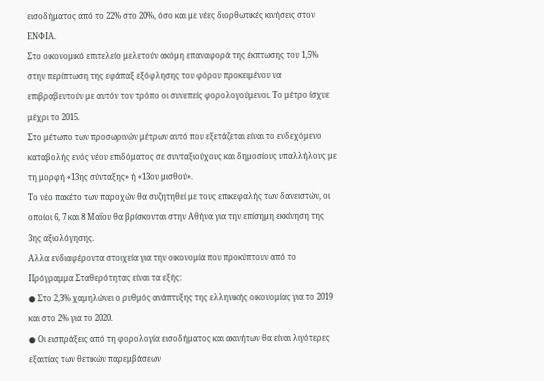εισοδήματος από το 22% στο 20%, όσο και με νέες διορθωτικές κινήσεις στον ΕΝΦΙΑ.
Στο οικονομικό επιτελείο μελετούν ακόμη επαναφορά της έκπτωσης του 1,5% στην περίπτωση της εφάπαξ εξόφλησης του φόρου προκειμένου να επιβραβευτούν με αυτόν τον τρόπο οι συνεπείς φορολογούμενοι. Το μέτρο ίσχυε μέχρι το 2015.
Στο μέτωπο των προσωρινών μέτρων αυτό που εξετάζεται είναι το ενδεχόμενο καταβολής ενός νέου επιδόματος σε συνταξιούχους και δημοσίους υπαλλήλους με τη μορφή «13ης σύνταξης» ή «13ου μισθού».
Το νέο πακέτο των παροχών θα συζητηθεί με τους επικεφαλής των δανειστών, οι οποίοι 6, 7 και 8 Μαΐου θα βρίσκονται στην Αθήνα για την επίσημη εκκίνηση της 3ης αξιολόγησης.
Αλλα ενδιαφέροντα στοιχεία για την οικονομία που προκύπτουν από το Πρόγραμμα Σταθερότητας είναι τα εξής:
● Στο 2,3% χαμηλώνει ο ρυθμός ανάπτυξης της ελληνικής οικονομίας για το 2019 και στο 2% για το 2020.
● Οι εισπράξεις από τη φορολογία εισοδήματος και ακινήτων θα είναι λιγότερες εξαιτίας των θετικών παρεμβάσεων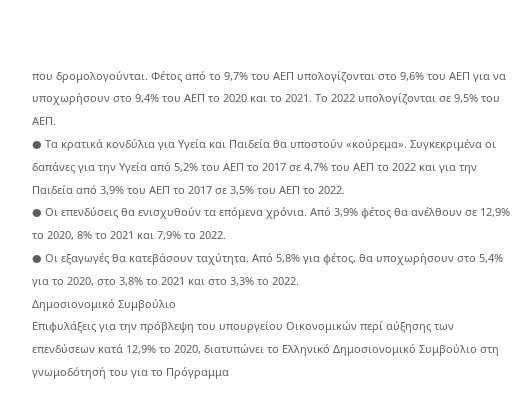που δρομολογούνται. Φέτος από το 9,7% του ΑΕΠ υπολογίζονται στο 9,6% του ΑΕΠ για να υποχωρήσουν στο 9,4% του ΑΕΠ το 2020 και το 2021. Το 2022 υπολογίζονται σε 9,5% του ΑΕΠ.
● Τα κρατικά κονδύλια για Υγεία και Παιδεία θα υποστούν «κούρεμα». Συγκεκριμένα οι δαπάνες για την Υγεία από 5,2% του ΑΕΠ το 2017 σε 4,7% του ΑΕΠ το 2022 και για την Παιδεία από 3,9% του ΑΕΠ το 2017 σε 3,5% του ΑΕΠ το 2022.
● Οι επενδύσεις θα ενισχυθούν τα επόμενα χρόνια. Από 3,9% φέτος θα ανέλθουν σε 12,9% το 2020, 8% το 2021 και 7,9% το 2022.
● Οι εξαγωγές θα κατεβάσουν ταχύτητα. Από 5,8% για φέτος, θα υποχωρήσουν στο 5,4% για το 2020, στο 3,8% το 2021 και στο 3,3% το 2022.
Δημοσιονομικό Συμβούλιο
Επιφυλάξεις για την πρόβλεψη του υπουργείου Οικονομικών περί αύξησης των επενδύσεων κατά 12,9% το 2020, διατυπώνει το Ελληνικό Δημοσιονομικό Συμβούλιο στη γνωμοδότησή του για το Πρόγραμμα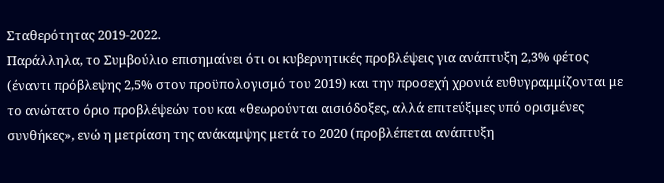Σταθερότητας 2019-2022.
Παράλληλα, το Συμβούλιο επισημαίνει ότι οι κυβερνητικές προβλέψεις για ανάπτυξη 2,3% φέτος (έναντι πρόβλεψης 2,5% στον προϋπολογισμό του 2019) και την προσεχή χρονιά ευθυγραμμίζονται με το ανώτατο όριο προβλέψεών του και «θεωρούνται αισιόδοξες, αλλά επιτεύξιμες υπό ορισμένες συνθήκες», ενώ η μετρίαση της ανάκαμψης μετά το 2020 (προβλέπεται ανάπτυξη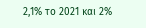2,1% το 2021 και 2%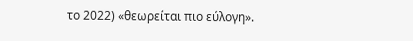το 2022) «θεωρείται πιο εύλογη».